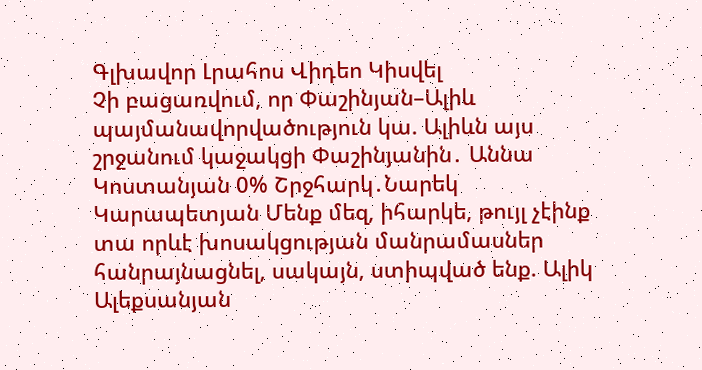Գլխավոր Լրահոս Վիդեո Կիսվել
Չի բացառվում, որ Փաշինյան–Ալիև պայմանավորվածություն կա. Ալիևն այս շրջանում կաջակցի Փաշինյանին․ Աննա Կոստանյան 0% Շրջհարկ․Նարեկ Կարապետյան Մենք մեզ, իհարկե, թույլ չէինք տա որևէ խոսակցության մանրամասներ հանրայնացնել, սակայն, ստիպված ենք. Ալիկ Ալեքսանյան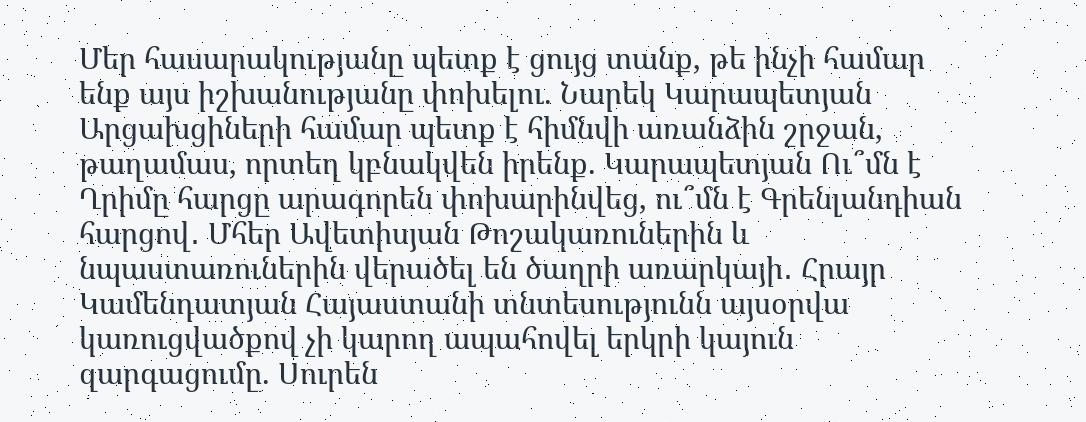Մեր հասարակությանը պետք է ցույց տանք, թե ինչի համար ենք այս իշխանությանը փոխելու. Նարեկ Կարապետյան Արցախցիների համար պետք է հիմնվի առանձին շրջան, թաղամաս, որտեղ կբնակվեն իրենք. Կարապետյան Ու՞մն է Ղրիմը հարցը արագորեն փոխարինվեց, ու՞մն է Գրենլանդիան հարցով․ Մհեր Ավետիսյան Թոշակառուներին և նպաստառուներին վերածել են ծաղրի առարկայի․ Հրայր Կամենդատյան Հայաստանի տնտեսությունն այսօրվա կառուցվածքով չի կարող ապահովել երկրի կայուն զարգացումը. Սուրեն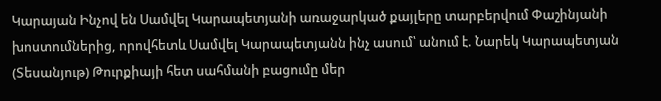Կարայան Ինչով են Սամվել Կարապետյանի առաջարկած քայլերը տարբերվում Փաշինյանի խոստումներից, որովհետև Սամվել Կարապետյանն ինչ ասում՝ անում է. Նարեկ Կարապետյան (Տեսանյութ) Թուրքիայի հետ սահմանի բացումը մեր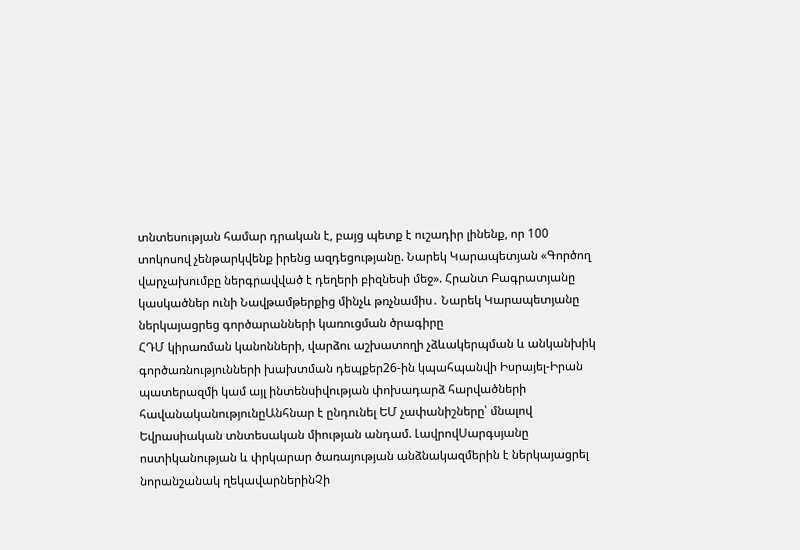տնտեսության համար դրական է, բայց պետք է ուշադիր լինենք, որ 100 տոկոսով չենթարկվենք իրենց ազդեցությանը. Նարեկ Կարապետյան «Գործող վարչախումբը ներգրավված է դեղերի բիզնեսի մեջ». Հրանտ Բագրատյանը կասկածներ ունի Նավթամթերքից մինչև թռչնամիս․ Նարեկ Կարապետյանը ներկայացրեց գործարանների կառուցման ծրագիրը
ՀԴՄ կիրառման կանոնների, վարձու աշխատողի չձևակերպման և անկանխիկ գործառնությունների խախտման դեպքեր26-ին կպահպանվի Իսրայել-Իրան պատերազմի կամ այլ ինտենսիվության փոխադարձ հարվածների հավանականությունըԱնհնար է ընդունել ԵՄ չափանիշները՝ մնալով Եվրասիական տնտեսական միության անդամ. ԼավրովՍարգսյանը ոստիկանության և փրկարար ծառայության անձնակազմերին է ներկայացրել նորանշանակ ղեկավարներինՉի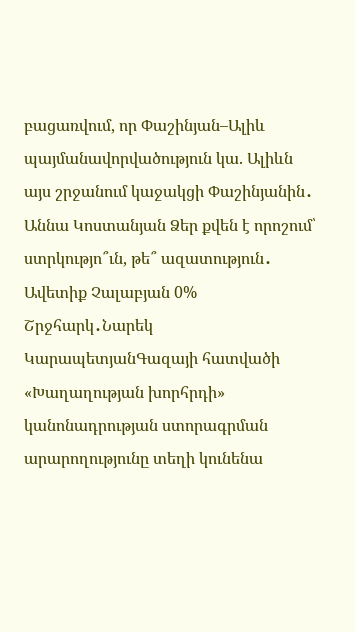բացառվում, որ Փաշինյան–Ալիև պայմանավորվածություն կա. Ալիևն այս շրջանում կաջակցի Փաշինյանին․ Աննա Կոստանյան Ձեր քվեն է որոշում՝ ստրկությո՞ւն, թե՞ ազատություն․ Ավետիք Չալաբյան 0% Շրջհարկ․Նարեկ ԿարապետյանԳազայի հատվածի «Խաղաղության խորհրդի» կանոնադրության ստորագրման արարողությունը տեղի կունենա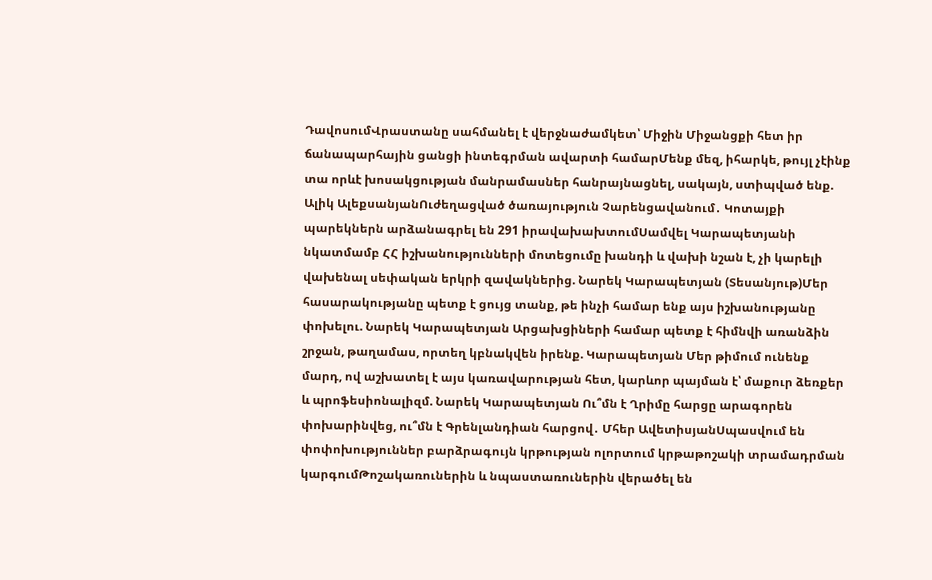ԴավոսումՎրաստանը սահմանել է վերջնաժամկետ՝ Միջին Միջանցքի հետ իր ճանապարհային ցանցի ինտեգրման ավարտի համարՄենք մեզ, իհարկե, թույլ չէինք տա որևէ խոսակցության մանրամասներ հանրայնացնել, սակայն, ստիպված ենք. Ալիկ ԱլեքսանյանՈւժեղացված ծառայություն Չարենցավանում․ Կոտայքի պարեկներն արձանագրել են 291 իրավախախտումՍամվել Կարապետյանի նկատմամբ ՀՀ իշխանությունների մոտեցումը խանդի և վախի նշան է, չի կարելի վախենալ սեփական երկրի զավակներից. Նարեկ Կարապետյան (Տեսանյութ)Մեր հասարակությանը պետք է ցույց տանք, թե ինչի համար ենք այս իշխանությանը փոխելու. Նարեկ Կարապետյան Արցախցիների համար պետք է հիմնվի առանձին շրջան, թաղամաս, որտեղ կբնակվեն իրենք. Կարապետյան Մեր թիմում ունենք մարդ, ով աշխատել է այս կառավարության հետ, կարևոր պայման է՝ մաքուր ձեռքեր և պրոֆեսիոնալիզմ. Նարեկ Կարապետյան Ու՞մն է Ղրիմը հարցը արագորեն փոխարինվեց, ու՞մն է Գրենլանդիան հարցով․ Մհեր ԱվետիսյանՍպասվում են փոփոխություններ բարձրագույն կրթության ոլորտում կրթաթոշակի տրամադրման կարգումԹոշակառուներին և նպաստառուներին վերածել են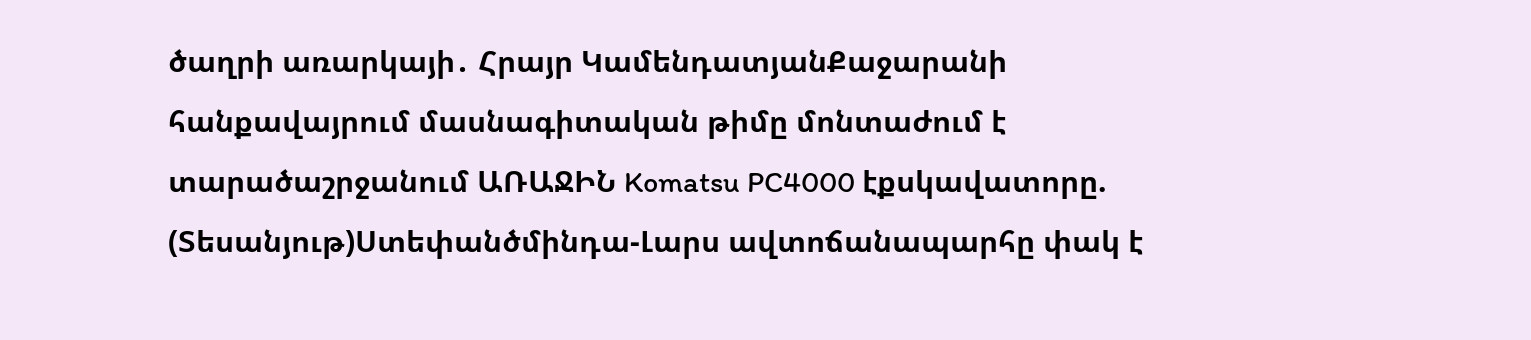ծաղրի առարկայի․ Հրայր ԿամենդատյանՔաջարանի հանքավայրում մասնագիտական թիմը մոնտաժում է տարածաշրջանում ԱՌԱՋԻՆ Komatsu PC4000 էքսկավատորը. (Տեսանյութ)Ստեփանծմինդա-Լարս ավտոճանապարհը փակ է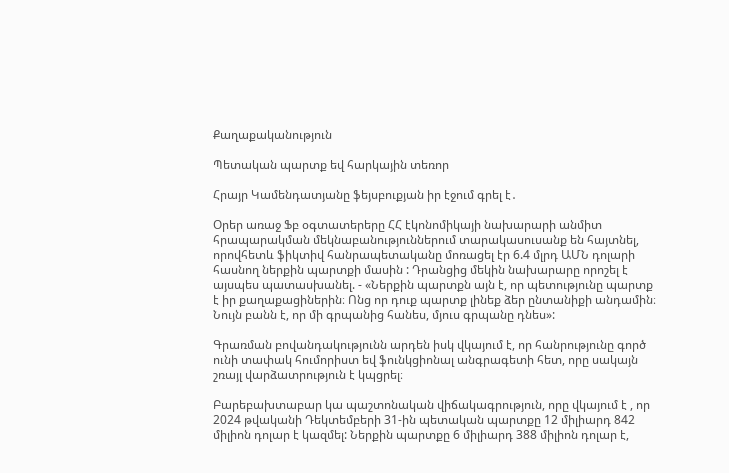Քաղաքականություն

Պետական պարտք եվ հարկային տեռոր

Հրայր Կամենդատյանը ֆեյսբուքյան իր էջում գրել է․

Օրեր առաջ Ֆբ օգտատերերը ՀՀ էկոնոմիկայի նախարարի անմիտ հրապարակման մեկնաբանություններում տարակասուսանք են հայտնել, որովհետև ֆիկտիվ հանրապետականը մոռացել էր 6.4 մլրդ ԱՄՆ դոլարի հասնող ներքին պարտքի մասին : Դրանցից մեկին նախարարը որոշել է այսպես պատասխանել. - «Ներքին պարտքն այն է, որ պետությունը պարտք է իր քաղաքացիներին։ Ոնց որ դուք պարտք լինեք ձեր ընտանիքի անդամին։ Նույն բանն է, որ մի գրպանից հանես, մյուս գրպանը դնես»:

Գրառման բովանդակությունն արդեն իսկ վկայում է, որ հանրությունը գործ ունի տափակ հումորիստ եվ ֆունկցիոնալ անգրագետի հետ, որը սակայն շռայլ վարձատրություն է կպցրել։

Բարեբախտաբար կա պաշտոնական վիճակագրություն, որը վկայում է , որ 2024 թվականի Դեկտեմբերի 31-ին պետական պարտքը 12 միլիարդ 842 միլիոն դոլար է կազմել: Ներքին պարտքը 6 միլիարդ 388 միլիոն դոլար է,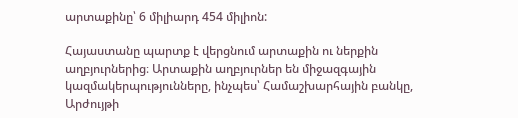արտաքինը՝ 6 միլիարդ 454 միլիոն:

Հայաստանը պարտք է վերցնում արտաքին ու ներքին աղբյուրներից։ Արտաքին աղբյուրներ են միջազգային կազմակերպությունները, ինչպես՝ Համաշխարհային բանկը, Արժույթի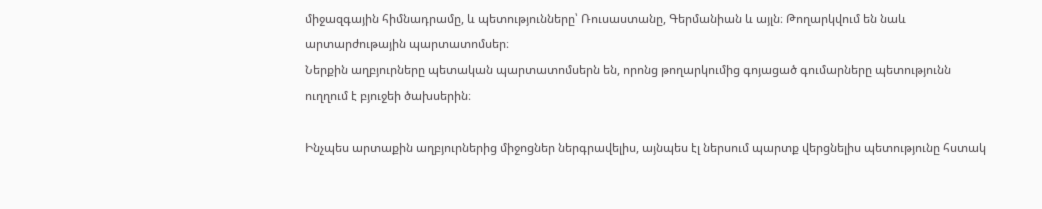միջազգային հիմնադրամը, և պետությունները՝ Ռուսաստանը, Գերմանիան և այլն։ Թողարկվում են նաև արտարժութային պարտատոմսեր։
Ներքին աղբյուրները պետական պարտատոմսերն են, որոնց թողարկումից գոյացած գումարները պետությունն ուղղում է բյուջեի ծախսերին։

Ինչպես արտաքին աղբյուրներից միջոցներ ներգրավելիս, այնպես էլ ներսում պարտք վերցնելիս պետությունը հստակ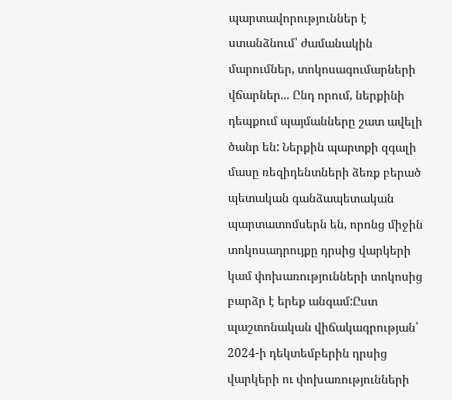պարտավորություններ է ստանձնում՝ ժամանակին մարումներ, տոկոսագումարների վճարներ... Ընդ որում, ներքինի դեպքում պայմանները շատ ավելի ծանր են: Ներքին պարտքի զգալի մասը ռեզիդենտների ձեռք բերած պետական գանձապետական պարտատոմսերն են, որոնց միջին տոկոսադրույքը դրսից վարկերի կամ փոխառությունների տոկոսից բարձր է երեք անգամ:Ըստ պաշտոնական վիճակագրության՝ 2024-ի դեկտեմբերին դրսից վարկերի ու փոխառությունների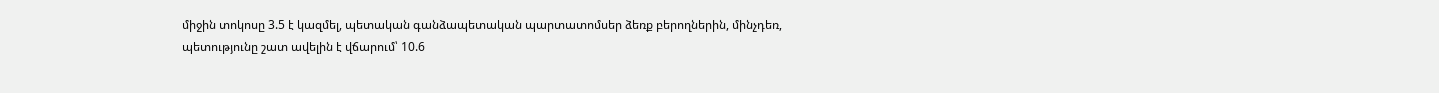միջին տոկոսը 3.5 է կազմել, պետական գանձապետական պարտատոմսեր ձեռք բերողներին, մինչդեռ, պետությունը շատ ավելին է վճարում՝ 10.6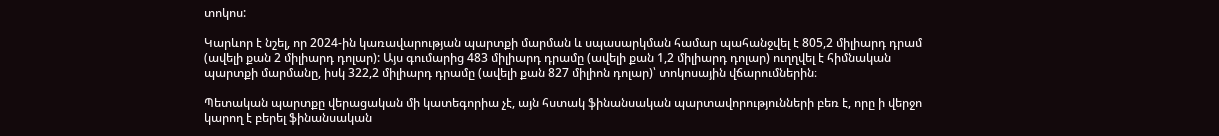տոկոս:

Կարևոր է նշել, որ 2024-ին կառավարության պարտքի մարման և սպասարկման համար պահանջվել է 805,2 միլիարդ դրամ (ավելի քան 2 միլիարդ դոլար): Այս գումարից 483 միլիարդ դրամը (ավելի քան 1,2 միլիարդ դոլար) ուղղվել է հիմնական պարտքի մարմանը, իսկ 322,2 միլիարդ դրամը (ավելի քան 827 միլիոն դոլար)՝ տոկոսային վճարումներին։

Պետական պարտքը վերացական մի կատեգորիա չէ, այն հստակ ֆինանսական պարտավորությունների բեռ է, որը ի վերջո կարող է բերել ֆինանսական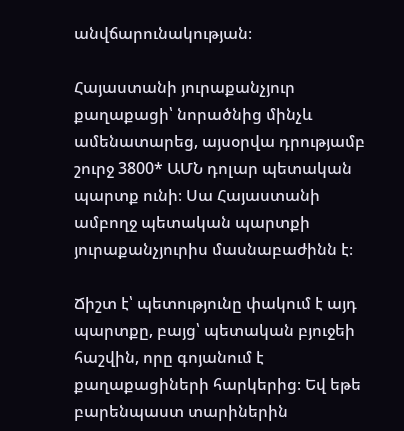անվճարունակության։

Հայաստանի յուրաքանչյուր քաղաքացի՝ նորածնից մինչև ամենատարեց, այսօրվա դրությամբ շուրջ 3800* ԱՄՆ դոլար պետական պարտք ունի։ Սա Հայաստանի ամբողջ պետական պարտքի յուրաքանչյուրիս մասնաբաժինն է։

Ճիշտ է՝ պետությունը փակում է այդ պարտքը, բայց՝ պետական բյուջեի հաշվին, որը գոյանում է քաղաքացիների հարկերից։ Եվ եթե բարենպաստ տարիներին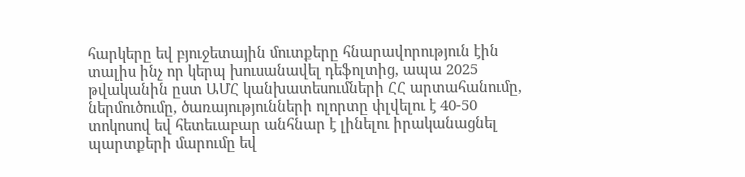հարկերը եվ բյուջետային մուտքերը հնարավորություն էին տալիս ինչ որ կերպ խուսանավել դեֆոլտից, ապա 2025 թվականին ըստ ԱՄՀ կանխատեսումների ՀՀ արտահանումը, ներմուծումը, ծառայությունների ոլորտը փլվելու է 40-50 տոկոսով եվ հետեւաբար անհնար է լինելու իրականացնել պարտքերի մարումը եվ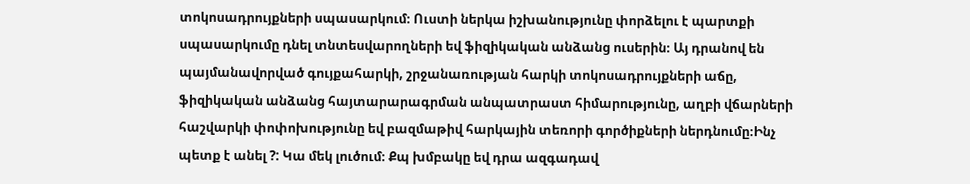տոկոսադրույքների սպասարկում։ Ուստի ներկա իշխանությունը փորձելու է պարտքի սպասարկումը դնել տնտեսվարողների եվ ֆիզիկական անձանց ուսերին։ Այ դրանով են պայմանավորված գույքահարկի, շրջանառության հարկի տոկոսադրույքների աճը, ֆիզիկական անձանց հայտարարագրման անպատրաստ հիմարությունը, աղբի վճարների հաշվարկի փոփոխությունը եվ բազմաթիվ հարկային տեռորի գործիքների ներդնումը։Ինչ պետք է անել ?: Կա մեկ լուծում։ Քպ խմբակը եվ դրա ազգադավ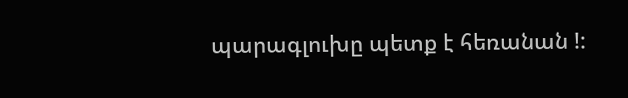պարագլուխը պետք է հեռանան !: